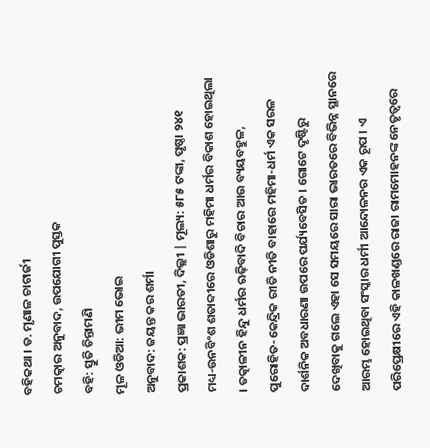ବହିକଥା । ଡ. ମୃଣାଳ ଚାଟାର୍ଜୀ
ଚମତ୍କାର ଅନୁବାଦ, ଉପଯୋଗୀ ପୁସ୍ତକ
ବହି: ସ୍ତୁତି ଚିନ୍ତାମଣି
ମୂଳ ଓଡିଆ: ଭୀମ ଭୋଇ
ଅନୁବାଦ: ଜୟନ୍ତ କର ଶର୍ମା
ପ୍ରକାଶକ: ପ୍ରଜ୍ଞା ଭାରତୀ, ଦିଲ୍ଲୀ | ମୂଲ୍ୟ: ୫୮୫ ଟଙ୍କା, ପୃଷ୍ଠା ୨୪୧
ମଧ୍ୟ-ଉନବିଂଶ ଶତାବ୍ଦୀରେ ଓଡିଶାରୁ ମହିମା ଧର୍ମର ବିକାଶ ହୋଇଥିଲା । ତତ୍କାଳୀନ ହିନ୍ଦୁ ଧର୍ମର ଋଢ଼ିବାଦି ବିଚାର ଆଉ ବ୍ୟୟବହୁଳ, ପୁରୋହିତ-କେନ୍ଦ୍ରିକ ରୀତି ନୀତି ବାହାରେ ମହିମା-ଧର୍ମ ଏକ ସରଳ ଦାର୍ଶନିକ ଅବଧାରଣା ଉପରେ ପର୍ଯ୍ୟବେସିତ । ଗୋଟେ ଦୃଷ୍ଟିରୁ ଦେଖିବାକୁ ଗଲେ ଏହା ସେ ସମୟରେ ସାରା ଭାରତରେ ବିଭିନ୍ନ ସ୍ଥାନରେ ଆରମ୍ଭ ହୋଇଥିବା ସଂସ୍କାର ଧର୍ମୀ ଆନ୍ଦୋଳନର ଏକ ରୂପ । ଏ ପରିପ୍ରେକ୍ଷୀରେ ଏହି କାଳଖଣ୍ଡରେ ରାଜା ରାମମୋହନଙ୍କ ନେତୃତ୍ୱରେ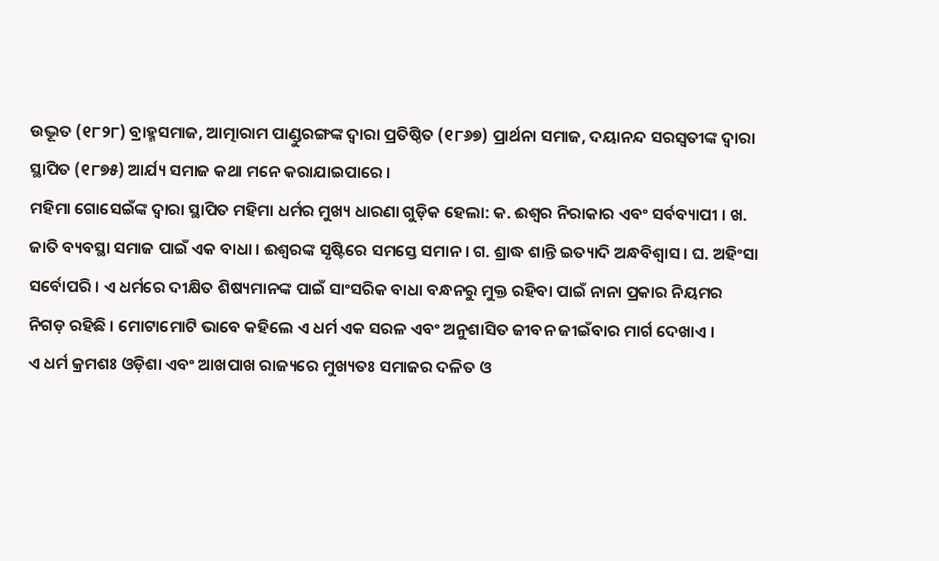ଉଦ୍ଭୂତ (୧୮୨୮) ବ୍ରାହ୍ମସମାଜ, ଆତ୍ମାରାମ ପାଣ୍ଡୁରଙ୍ଗଙ୍କ ଦ୍ୱାରା ପ୍ରତିଷ୍ଠିତ (୧୮୬୭) ପ୍ରାର୍ଥନା ସମାଜ, ଦୟାନନ୍ଦ ସରସ୍ୱତୀଙ୍କ ଦ୍ୱାରା ସ୍ଥାପିତ (୧୮୭୫) ଆର୍ଯ୍ୟ ସମାଜ କଥା ମନେ କରାଯାଇପାରେ ।
ମହିମା ଗୋସେଇଁଙ୍କ ଦ୍ୱାରା ସ୍ଥାପିତ ମହିମା ଧର୍ମର ମୁଖ୍ୟ ଧାରଣା ଗୁଡ଼ିକ ହେଲା: କ. ଈଶ୍ୱର ନିରାକାର ଏବଂ ସର୍ବବ୍ୟାପୀ । ଖ. ଜାତି ବ୍ୟବସ୍ଥା ସମାଜ ପାଇଁ ଏକ ବାଧା । ଈଶ୍ୱରଙ୍କ ସୃଷ୍ଟିରେ ସମସ୍ତେ ସମାନ । ଗ. ଶ୍ରାଦ୍ଧ ଶାନ୍ତି ଇତ୍ୟାଦି ଅନ୍ଧବିଶ୍ୱାସ । ଘ. ଅହିଂସା ସର୍ବୋପରି । ଏ ଧର୍ମରେ ଦୀକ୍ଷିତ ଶିଷ୍ୟମାନଙ୍କ ପାଇଁ ସାଂସରିକ ବାଧା ବନ୍ଧନରୁ ମୁକ୍ତ ରହିବା ପାଇଁ ନାନା ପ୍ରକାର ନିୟମର ନିଗଡ଼ ରହିଛି । ମୋଟାମୋଟି ଭାବେ କହିଲେ ଏ ଧର୍ମ ଏକ ସରଳ ଏବଂ ଅନୁଶାସିତ ଜୀବନ ଜୀଇଁବାର ମାର୍ଗ ଦେଖାଏ ।
ଏ ଧର୍ମ କ୍ରମଶଃ ଓଡ଼ିଶା ଏବଂ ଆଖପାଖ ରାଜ୍ୟରେ ମୁଖ୍ୟତଃ ସମାଜର ଦଳିତ ଓ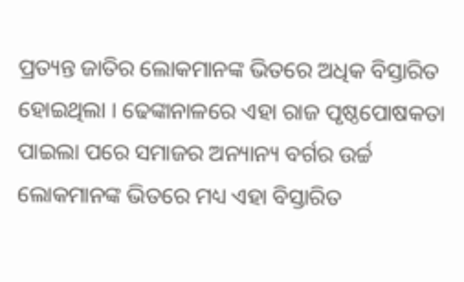ପ୍ରତ୍ୟନ୍ତ ଜାତିର ଲୋକମାନଙ୍କ ଭିତରେ ଅଧିକ ବିସ୍ତାରିତ ହୋଇଥିଲା । ଢେଙ୍କାନାଳରେ ଏହା ରାଜ ପୃଷ୍ଠପୋଷକତା ପାଇଲା ପରେ ସମାଜର ଅନ୍ୟାନ୍ୟ ବର୍ଗର ଉର୍ଚ୍ଚ ଲୋକମାନଙ୍କ ଭିତରେ ମଧ୍ୟ ଏହା ବିସ୍ତାରିତ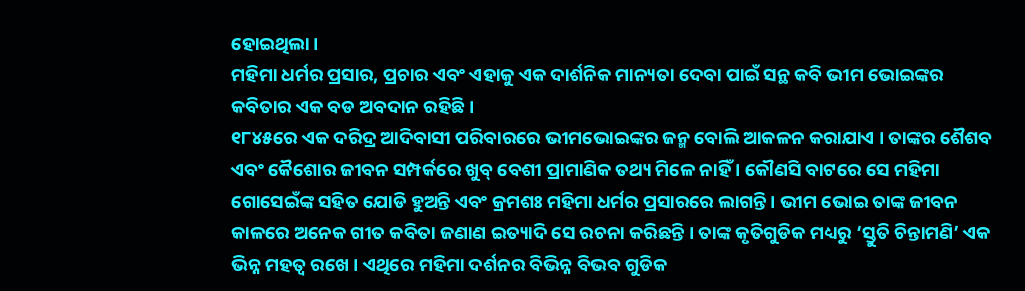ହୋଇଥିଲା ।
ମହିମା ଧର୍ମର ପ୍ରସାର, ପ୍ରଚାର ଏବଂ ଏହାକୁ ଏକ ଦାର୍ଶନିକ ମାନ୍ୟତା ଦେବା ପାଇଁ ସନ୍ଥ କବି ଭୀମ ଭୋଇଙ୍କର କବିତାର ଏକ ବଡ ଅବଦାନ ରହିଛି ।
୧୮୪୫ରେ ଏକ ଦରିଦ୍ର ଆଦିବାସୀ ପରିବାରରେ ଭୀମଭୋଇଙ୍କର ଜନ୍ମ ବୋଲି ଆକଳନ କରାଯାଏ । ତାଙ୍କର ଶୈଶବ ଏବଂ କୈଶୋର ଜୀବନ ସମ୍ପର୍କରେ ଖୁବ୍ ବେଶୀ ପ୍ରାମାଣିକ ତଥ୍ୟ ମିଳେ ନାହିଁ । କୌଣସି ବାଟରେ ସେ ମହିମା ଗୋସେଇଁଙ୍କ ସହିତ ଯୋଡି ହୁଅନ୍ତି ଏବଂ କ୍ରମଶଃ ମହିମା ଧର୍ମର ପ୍ରସାରରେ ଲାଗନ୍ତି । ଭୀମ ଭୋଇ ତାଙ୍କ ଜୀବନ କାଳରେ ଅନେକ ଗୀତ କବିତା ଜଣାଣ ଇତ୍ୟାଦି ସେ ରଚନା କରିଛନ୍ତି । ତାଙ୍କ କୃତିଗୁଡିକ ମଧ୍ୟରୁ ‘ସ୍ତୁତି ଚିନ୍ତାମଣି’ ଏକ ଭିନ୍ନ ମହତ୍ୱ ରଖେ । ଏଥିରେ ମହିମା ଦର୍ଶନର ବିଭିନ୍ନ ବିଭବ ଗୁଡିକ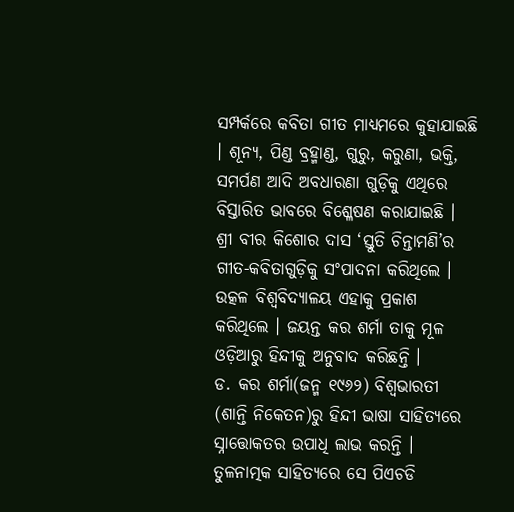ସମ୍ପର୍କରେ କବିତା ଗୀତ ମାଧ୍ୟମରେ କୁହାଯାଇଛି । ଶୂନ୍ୟ, ପିଣ୍ଡ ବ୍ରହ୍ମାଣ୍ଡ, ଗୁରୁ, କରୁଣା, ଭକ୍ତି, ସମର୍ପଣ ଆଦି ଅବଧାରଣା ଗୁଡ଼ିକୁ ଏଥିରେ ବିସ୍ତାରିତ ଭାବରେ ବିଶ୍ଳେଷଣ କରାଯାଇଛି ।
ଶ୍ରୀ ବୀର କିଶୋର ଦାସ ‘ସ୍ତୁତି ଚିନ୍ତାମଣି’ର ଗୀତ-କବିତାଗୁଡ଼ିକୁ ସଂପାଦନା କରିଥିଲେ । ଉତ୍କଳ ବିଶ୍ୱବିଦ୍ୟାଳୟ ଏହାକୁ ପ୍ରକାଶ କରିଥିଲେ । ଜୟନ୍ତ କର ଶର୍ମା ତାକୁ ମୂଳ ଓଡ଼ିଆରୁ ହିନ୍ଦୀକୁ ଅନୁବାଦ କରିଛନ୍ତି ।
ଡ. କର ଶର୍ମା(ଜନ୍ମ ୧୯୬୨) ବିଶ୍ୱଭାରତୀ (ଶାନ୍ତି ନିକେତନ)ରୁ ହିନ୍ଦୀ ଭାଷା ସାହିତ୍ୟରେ ସ୍ନାତ୍ତୋକତର ଉପାଧି ଲାଭ କରନ୍ତି । ତୁଳନାତ୍ମକ ସାହିତ୍ୟରେ ସେ ପିଏଚଡି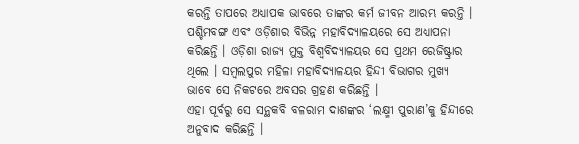କରନ୍ତି ତାପରେ ଅଧ୍ୟାପକ ଭାବରେ ତାଙ୍କର କର୍ମ ଜୀବନ ଆରମ୍ଭ କରନ୍ତି । ପଶ୍ଚିମବଙ୍ଗ ଏବଂ ଓଡ଼ିଶାର ବିଭିନ୍ନ ମହାବିଦ୍ୟାଳୟରେ ସେ ଅଧ୍ୟାପନା କରିଛନ୍ତି । ଓଡ଼ିଶା ରାଜ୍ୟ ମୁକ୍ତ ବିଶ୍ୱବିଦ୍ୟାଳୟର ସେ ପ୍ରଥମ ରେଜିଷ୍ଟ୍ରାର ଥିଲେ । ସମ୍ବଲପୁର ମହିଳା ମହାବିଦ୍ୟାଳୟର ହିନ୍ଦୀ ବିଭାଗର ମୁଖ୍ୟ ଭାବେ ସେ ନିକଟରେ ଅବସର ଗ୍ରହଣ କରିଛନ୍ତି ।
ଏହା ପୂର୍ବରୁ ସେ ସନ୍ଥକବି ବଳରାମ ଦାଶଙ୍କର ‘ଲକ୍ଷ୍ମୀ ପୁରାଣ’କୁ ହିନ୍ଦୀରେ ଅନୁବାଦ କରିଛନ୍ତି ।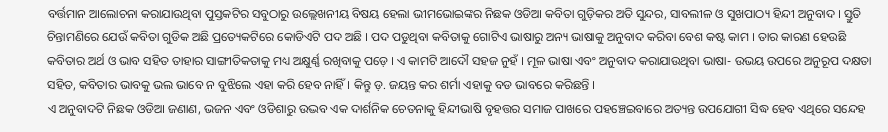ବର୍ତ୍ତମାନ ଆଲୋଚନା କରାଯାଉଥିବା ପୁସ୍ତକଟିର ସବୁଠାରୁ ଉଲ୍ଲେଖନୀୟ ବିଷୟ ହେଲା ଭୀମଭୋଇଙ୍କର ନିଛକ ଓଡିଆ କବିତା ଗୁଡ଼ିକର ଅତି ସୁନ୍ଦର, ସାବଲୀଳ ଓ ସୁଖପାଠ୍ୟ ହିନ୍ଦୀ ଅନୁବାଦ । ସ୍ତୁତି ଚିନ୍ତାମଣିରେ ଯେଉଁ କବିତା ଗୁଡିକ ଅଛି ପ୍ରତ୍ୟେକଟିରେ କୋଡିଏଟି ପଦ ଅଛି । ପଦ ପଡୁଥିବା କବିତାକୁ ଗୋଟିଏ ଭାଷାରୁ ଅନ୍ୟ ଭାଷାକୁ ଅନୁବାଦ କରିବା ବେଶ କଷ୍ଟ କାମ । ତାର କାରଣ ହେଉଛି କବିତାର ଅର୍ଥ ଓ ଭାବ ସହିତ ତାହାର ସାଙ୍ଗୀତିକତାକୁ ମଧ୍ୟ ଅକ୍ଷୁର୍ଣ୍ଣ ରଖିବାକୁ ପଡ଼େ । ଏ କାମଟି ଆଦୌ ସହଜ ନୁହଁ । ମୂଳ ଭାଷା ଏବଂ ଅନୁବାଦ କରାଯାଉଥିବା ଭାଷା- ଉଭୟ ଉପରେ ଅନୁରୂପ ଦକ୍ଷତା ସହିତ, କବିତାର ଭାବକୁ ଭଲ ଭାବେ ନ ବୁଝିଲେ ଏହା କରି ହେବ ନାହିଁ । କିନ୍ତୁ ଡ଼. ଜୟନ୍ତ କର ଶର୍ମା ଏହାକୁ ବଡ ଭାବରେ କରିଛନ୍ତି ।
ଏ ଅନୁବାଦଟି ନିଛକ ଓଡିଆ ଜଣାଣ, ଭଜନ ଏବଂ ଓଡିଶାରୁ ଉଦ୍ଭବ ଏକ ଦାର୍ଶନିକ ଚେତନାକୁ ହିନ୍ଦୀଭାଷି ବୃହତ୍ତର ସମାଜ ପାଖରେ ପହଞ୍ଚେଇବାରେ ଅତ୍ୟନ୍ତ ଉପଯୋଗୀ ସିଦ୍ଧ ହେବ ଏଥିରେ ସନ୍ଦେହ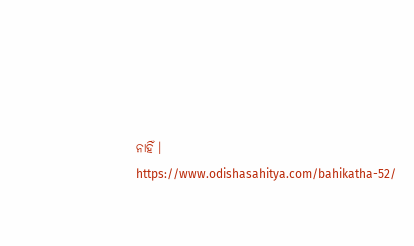ନାହିଁ ।
https://www.odishasahitya.com/bahikatha-52/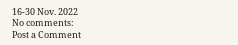16-30 Nov. 2022
No comments:
Post a Comment